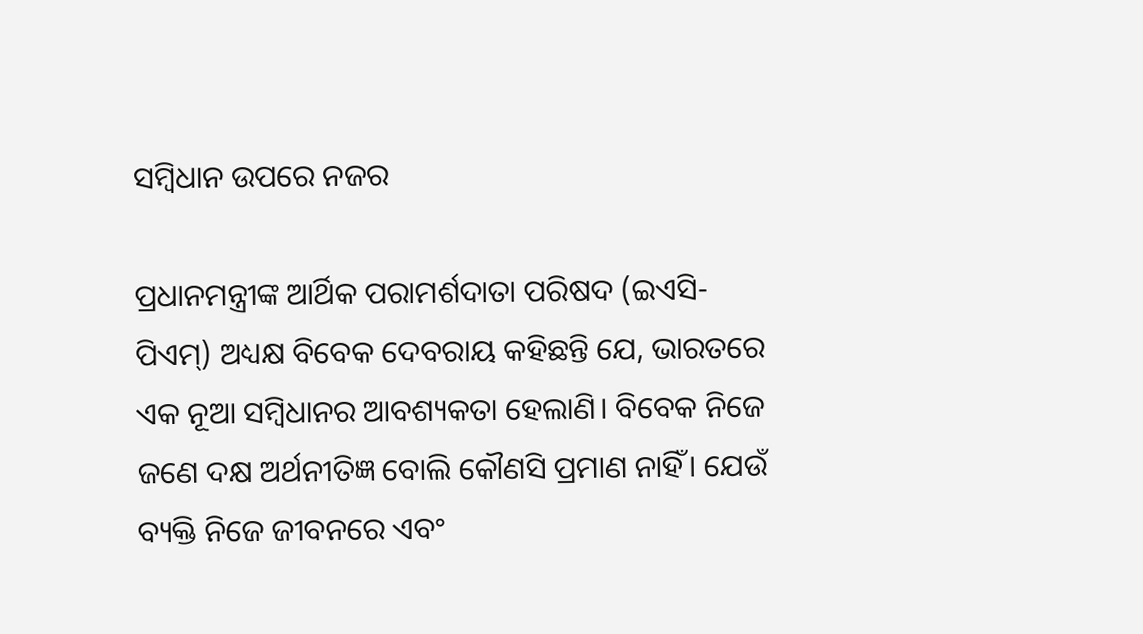ସମ୍ବିଧାନ ଉପରେ ନଜର

ପ୍ରଧାନମନ୍ତ୍ରୀଙ୍କ ଆର୍ଥିକ ପରାମର୍ଶଦାତା ପରିଷଦ (ଇଏସି-ପିଏମ୍‌) ଅଧ୍ୟକ୍ଷ ବିବେକ ଦେବରାୟ କହିଛନ୍ତି ଯେ, ଭାରତରେ ଏକ ନୂଆ ସମ୍ବିଧାନର ଆବଶ୍ୟକତା ହେଲାଣି। ବିବେକ ନିଜେ ଜଣେ ଦକ୍ଷ ଅର୍ଥନୀତିଜ୍ଞ ବୋଲି କୌଣସି ପ୍ରମାଣ ନାହିଁ। ଯେଉଁ ବ୍ୟକ୍ତି ନିଜେ ଜୀବନରେ ଏବଂ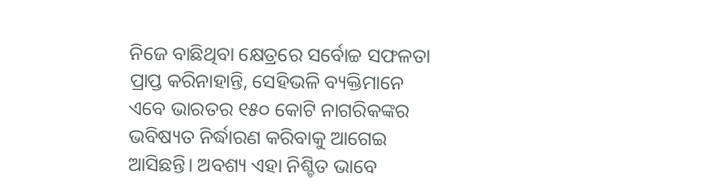ନିଜେ ବାଛିଥିବା କ୍ଷେତ୍ରରେ ସର୍ବୋଚ୍ଚ ସଫଳତା ପ୍ରାପ୍ତ କରିନାହାନ୍ତି, ସେହିଭଳି ବ୍ୟକ୍ତିମାନେ ଏବେ ଭାରତର ୧୫୦ କୋଟି ନାଗରିକଙ୍କର ଭବିଷ୍ୟତ ନିର୍ଦ୍ଧାରଣ କରିବାକୁ ଆଗେଇ ଆସିଛନ୍ତି। ଅବଶ୍ୟ ଏହା ନିଶ୍ଚିତ ଭାବେ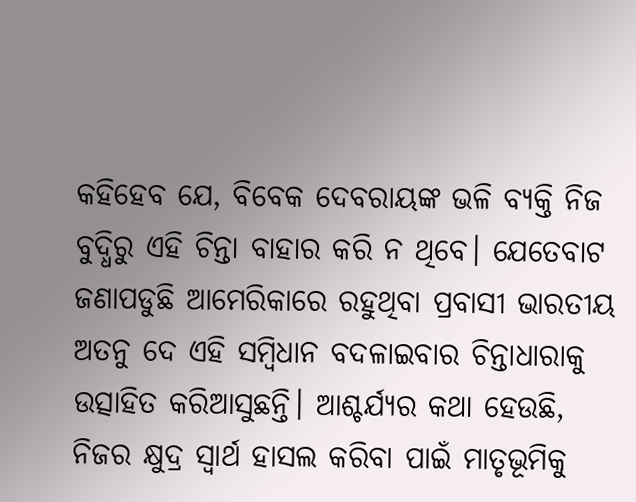କହିହେବ ଯେ, ବିବେକ ଦେବରାୟଙ୍କ ଭଳି ବ୍ୟକ୍ତି ନିଜ ବୁଦ୍ଧିରୁ ଏହି ଚିନ୍ତା ବାହାର କରି ନ ଥିବେ। ଯେତେବାଟ ଜଣାପଡୁଛି ଆମେରିକାରେ ରହୁଥିବା ପ୍ରବାସୀ ଭାରତୀୟ ଅତନୁ ଦେ ଏହି ସମ୍ବିଧାନ ବଦଳାଇବାର ଚିନ୍ତାଧାରାକୁ ଉତ୍ସାହିତ କରିଆସୁଛନ୍ତି। ଆଶ୍ଚର୍ଯ୍ୟର କଥା ହେଉଛି, ନିଜର କ୍ଷୁଦ୍ର ସ୍ୱାର୍ଥ ହାସଲ କରିବା ପାଇଁ ମାତୃଭୂମିକୁ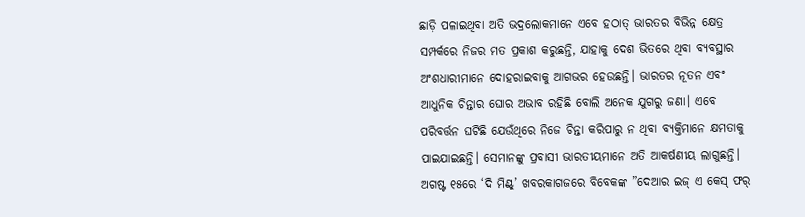ଛାଡ଼ି ପଳାଇଥିବା ଅତି ଭଦ୍ରଲୋକମାନେ ଏବେ ହଠାତ୍‌ ଭାରତର ବିଭିନ୍ନ କ୍ଷେତ୍ର ସମ୍ପର୍କରେ ନିଜର ମତ ପ୍ରକାଶ କରୁଛନ୍ତି, ଯାହାକୁ ଦେଶ ଭିତରେ ଥିବା ବ୍ୟବସ୍ଥାର ଅଂଶଧାରୀମାନେ ଦୋହରାଇବାକୁ ଆଗଭର ହେଉଛନ୍ତି। ଭାରତର ନୂତନ ଏବଂ ଆଧୁନିକ ଚିନ୍ତାର ଘୋର ଅଭାବ ରହିଛି ବୋଲି ଅନେକ ଯୁଗରୁ ଜଣା। ଏବେ ପରିବର୍ତ୍ତନ ଘଟିଛି ଯେଉଁଥିରେ ନିଜେ ଚିନ୍ତା କରିପାରୁ ନ ଥିବା ବ୍ୟକ୍ତିମାନେ କ୍ଷମତାକୁ ପାଇଯାଇଛନ୍ତି। ସେମାନଙ୍କୁ ପ୍ରବାସୀ ଭାରତୀୟମାନେ ଅତି ଆକର୍ଷଣୀୟ ଲାଗୁଛନ୍ତି।
ଅଗଷ୍ଟ ୧୫ରେ ‘ଦି ମିଣ୍ଟ୍‌’ ଖବରକାଗଜରେ ବିବେକଙ୍କ ”ଦେଆର ଇଜ୍‌ ଏ କେସ୍‌ ଫର୍‌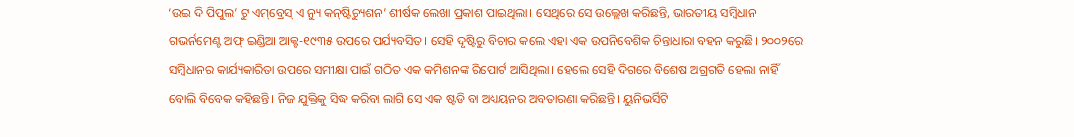‘ଉଇ ଦି ପିପୁଲ’ ଟୁ ଏମ୍‌ବ୍ରେସ୍‌ ଏ ନ୍ୟୁ କନ୍‌ଷ୍ଟିଚ୍ୟୁଶନ’ ଶୀର୍ଷକ ଲେଖା ପ୍ରକାଶ ପାଇଥିଲା। ସେଥିରେ ସେ ଉଲ୍ଲେଖ କରିଛନ୍ତି, ଭାରତୀୟ ସମ୍ବିଧାନ ଗଭର୍ନମେଣ୍ଟ ଅଫ୍‌ ଇଣ୍ଡିଆ ଆକ୍ଟ-୧୯୩୫ ଉପରେ ପର୍ଯ୍ୟବସିତ। ସେହି ଦୃଷ୍ଟିରୁ ବିଚାର କଲେ ଏହା ଏକ ଉପନିବେଶିକ ଚିନ୍ତାଧାରା ବହନ କରୁଛି। ୨୦୦୨ରେ ସମ୍ବିଧାନର କାର୍ଯ୍ୟକାରିତା ଉପରେ ସମୀକ୍ଷା ପାଇଁ ଗଠିତ ଏକ କମିଶନଙ୍କ ରିପୋର୍ଟ ଆସିଥିଲା। ହେଲେ ସେହି ଦିଗରେ ବିଶେଷ ଅଗ୍ରଗତି ହେଲା ନାହିଁ ବୋଲି ବିବେକ କହିଛନ୍ତି। ନିଜ ଯୁକ୍ତିକୁ ସିଦ୍ଧ କରିବା ଲାଗି ସେ ଏକ ଷ୍ଟଡି ବା ଅଧ୍ୟୟନର ଅବତାରଣା କରିଛନ୍ତି। ୟୁନିଭର୍ସିଟି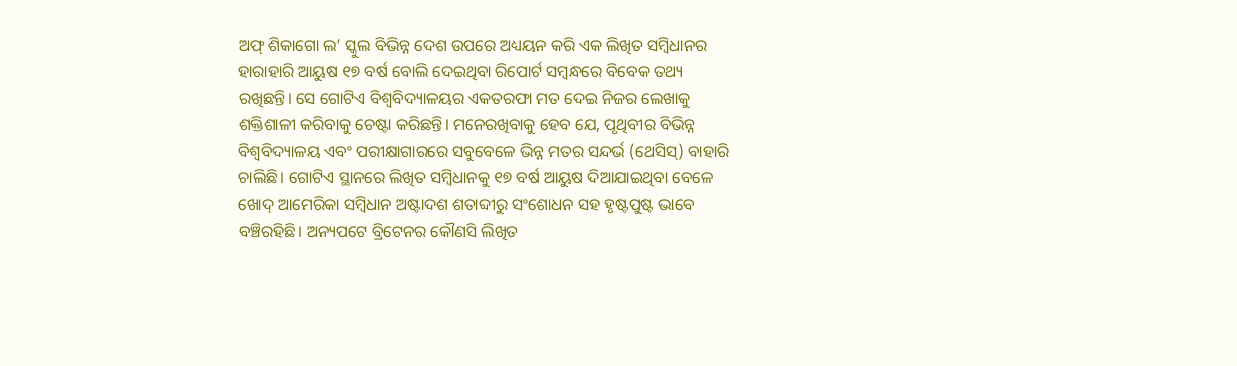ଅଫ୍‌ ଶିକାଗୋ ଲ’ ସ୍କୁଲ ବିଭିନ୍ନ ଦେଶ ଉପରେ ଅଧ୍ୟୟନ କରି ଏକ ଲିଖିତ ସମ୍ବିଧାନର ହାରାହାରି ଆୟୁଷ ୧୭ ବର୍ଷ ବୋଲି ଦେଇଥିବା ରିପୋର୍ଟ ସମ୍ବନ୍ଧରେ ବିବେକ ତଥ୍ୟ ରଖିଛନ୍ତି। ସେ ଗୋଟିଏ ବିଶ୍ୱବିଦ୍ୟାଳୟର ଏକତରଫା ମତ ଦେଇ ନିଜର ଲେଖାକୁ ଶକ୍ତିଶାଳୀ କରିବାକୁ ଚେଷ୍ଟା କରିଛନ୍ତି। ମନେରଖିବାକୁ ହେବ ଯେ, ପୃଥିବୀର ବିଭିନ୍ନ ବିଶ୍ୱବିଦ୍ୟାଳୟ ଏବଂ ପରୀକ୍ଷାଗାରରେ ସବୁବେଳେ ଭିନ୍ନ ମତର ସନ୍ଦର୍ଭ (ଥେସିସ୍‌) ବାହାରି ଚାଲିଛି। ଗୋଟିଏ ସ୍ଥାନରେ ଲିଖିତ ସମ୍ବିଧାନକୁ ୧୭ ବର୍ଷ ଆୟୁଷ ଦିଆଯାଇଥିବା ବେଳେ ଖୋଦ୍‌ ଆମେରିକା ସମ୍ବିଧାନ ଅଷ୍ଟାଦଶ ଶତାବ୍ଦୀରୁ ସଂଶୋଧନ ସହ ହୃଷ୍ଟପୁଷ୍ଟ ଭାବେ ବଞ୍ଚିରହିଛି। ଅନ୍ୟପଟେ ବ୍ରିଟେନର କୌଣସି ଲିଖିତ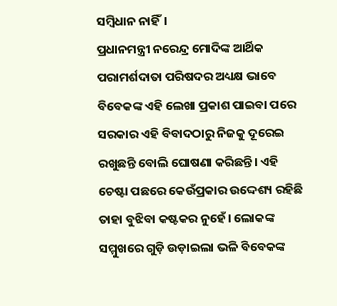ସମ୍ବିଧାନ ନାହିଁ।
ପ୍ରଧାନମନ୍ତ୍ରୀ ନରେନ୍ଦ୍ର ମୋଦିଙ୍କ ଆର୍ଥିକ ପରାମର୍ଶଦାତା ପରିଷଦର ଅଧ୍ୟକ୍ଷ ଭାବେ ବିବେକଙ୍କ ଏହି ଲେଖା ପ୍ରକାଶ ପାଇବା ପରେ ସରକାର ଏହି ବିବାଦଠାରୁ ନିଜକୁ ଦୂରେଇ ରଖୁଛନ୍ତି ବୋଲି ଘୋଷଣା କରିଛନ୍ତି। ଏହି ଚେଷ୍ଟା ପଛରେ କେଉଁପ୍ରକାର ଉଦ୍ଦେଶ୍ୟ ରହିଛି ତାହା ବୁଝିବା କଷ୍ଟକର ନୁହେଁ। ଲୋକଙ୍କ ସମ୍ମୁଖରେ ଗୁଡ଼ି ଉଡ଼ାଇଲା ଭଳି ବିବେକଙ୍କ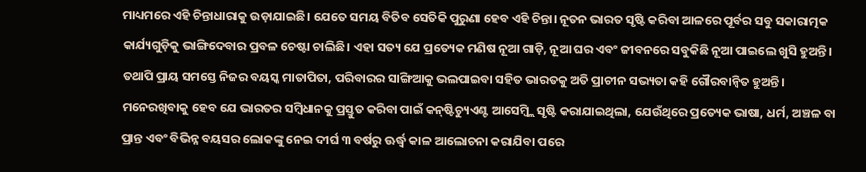ମାଧ୍ୟମରେ ଏହି ଚିନ୍ତାଧାରାକୁ ଉଡ଼ାଯାଇଛି। ଯେତେ ସମୟ ବିତିବ ସେତିକି ପୁରୁଣା ହେବ ଏହି ଚିନ୍ତା। ନୂତନ ଭାରତ ସୃଷ୍ଟି କରିବା ଆଳରେ ପୂର୍ବର ସବୁ ସକାରାତ୍ମକ କାର୍ଯ୍ୟଗୁଡ଼ିକୁ ଭାଙ୍ଗିଦେବାର ପ୍ରବଳ ଚେଷ୍ଟା ଚାଲିଛି। ଏହା ସତ୍ୟ ଯେ ପ୍ରତ୍ୟେକ ମଣିଷ ନୂଆ ଗାଡ଼ି, ନୂଆ ଘର ଏବଂ ଜୀବନରେ ସବୁକିଛି ନୂଆ ପାଇଲେ ଖୁସି ହୁଅନ୍ତି। ତଥାପି ପ୍ରାୟ ସମସ୍ତେ ନିଜର ବୟସ୍କ ମାତାପିତା, ପରିବାରର ସାଙ୍ଗିଆକୁ ଭଲପାଇବା ସହିତ ଭାରତକୁ ଅତି ପ୍ରାଚୀନ ସଭ୍ୟତା କହି ଗୌରବାନ୍ବିତ ହୁଅନ୍ତି। ମନେରଖିବାକୁ ହେବ ଯେ ଭାରତର ସମ୍ବିଧାନକୁ ପ୍ରସ୍ତୁତ କରିବା ପାଇଁ କନ୍‌ଷ୍ଟିଚ୍ୟୁଏଣ୍ଟ ଆସେମ୍ବ୍ଲି ସୃଷ୍ଟି କରାଯାଇଥିଲା, ଯେଉଁଥିରେ ପ୍ରତ୍ୟେକ ଭାଷା, ଧର୍ମ, ଅଞ୍ଚଳ ବା ପ୍ରାନ୍ତ ଏବଂ ବିଭିନ୍ନ ବୟସର ଲୋକଙ୍କୁ ନେଇ ଦୀର୍ଘ ୩ ବର୍ଷରୁ ଊର୍ଦ୍ଧ୍ୱ କାଳ ଆଲୋଚନା କରାଯିବା ପରେ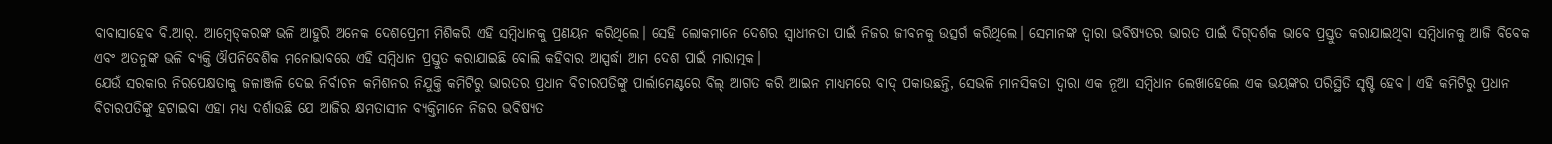ବାବାସାହେବ ବି.ଆର୍‌. ଆମ୍ବେଡ୍‌କରଙ୍କ ଭଳି ଆହୁରି ଅନେକ ଦେଶପ୍ରେମୀ ମିଶିକରି ଏହି ସମ୍ବିଧାନକୁ ପ୍ରଣୟନ କରିଥିଲେ। ସେହି ଲୋକମାନେ ଦେଶର ସ୍ବାଧୀନତା ପାଇଁ ନିଜର ଜୀବନକୁ ଉତ୍ସର୍ଗ କରିଥିଲେ। ସେମାନଙ୍କ ଦ୍ୱାରା ଭବିଷ୍ୟତର ଭାରତ ପାଇଁ ଦିଗ୍‌ଦର୍ଶକ ଭାବେ ପ୍ରସ୍ତୁତ କରାଯାଇଥିବା ସମ୍ବିଧାନକୁ ଆଜି ବିବେକ ଏବଂ ଅତନୁଙ୍କ ଭଳି ବ୍ୟକ୍ତି ଔପନିବେଶିକ ମନୋଭାବରେ ଏହି ସମ୍ବିଧାନ ପ୍ରସ୍ତୁତ କରାଯାଇଛି ବୋଲି କହିବାର ଆସ୍ପର୍ଦ୍ଧା ଆମ ଦେଶ ପାଇଁ ମାରାତ୍ମକ।
ଯେଉଁ ସରକାର ନିରପେକ୍ଷତାକୁ ଜଳାଞ୍ଜଳି ଦେଇ ନିର୍ବାଚନ କମିଶନର ନିଯୁକ୍ତି କମିଟିରୁ ଭାରତର ପ୍ରଧାନ ବିଚାରପତିଙ୍କୁ ପାର୍ଲାମେଣ୍ଟରେ ବିଲ୍‌ ଆଗତ କରି ଆଇନ ମାଧ୍ୟମରେ ବାଦ୍‌ ପକାଉଛନ୍ତି, ସେଭଳି ମାନସିକତା ଦ୍ୱାରା ଏକ ନୂଆ ସମ୍ବିଧାନ ଲେଖାହେଲେ ଏକ ଭୟଙ୍କର ପରିସ୍ଥିତି ସୃଷ୍ଟି ହେବ। ଏହି କମିଟିରୁ ପ୍ରଧାନ ବିଚାରପତିଙ୍କୁ ହଟାଇବା ଏହା ମଧ୍ୟ ଦର୍ଶାଉଛି ଯେ ଆଜିର କ୍ଷମତାସୀନ ବ୍ୟକ୍ତିମାନେ ନିଜର ଭବିଷ୍ୟତ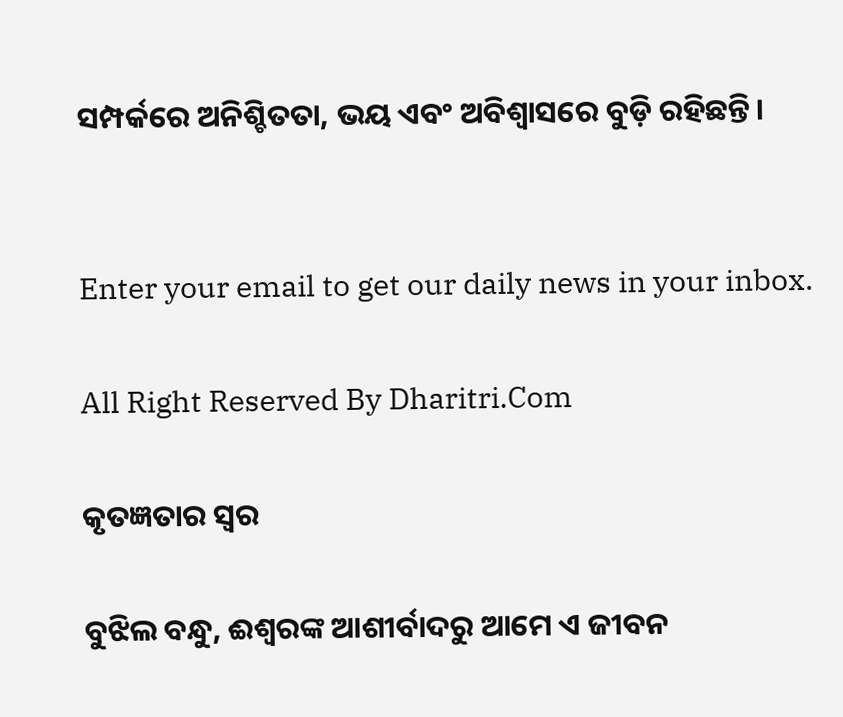ସମ୍ପର୍କରେ ଅନିଶ୍ଚିତତା, ଭୟ ଏବଂ ଅବିଶ୍ୱାସରେ ବୁଡ଼ି ରହିଛନ୍ତି।


Enter your email to get our daily news in your inbox.

All Right Reserved By Dharitri.Com

କୃତଜ୍ଞତାର ସ୍ବର

ବୁଝିଲ ବନ୍ଧୁ, ଈଶ୍ବରଙ୍କ ଆଶୀର୍ବାଦରୁ ଆମେ ଏ ଜୀବନ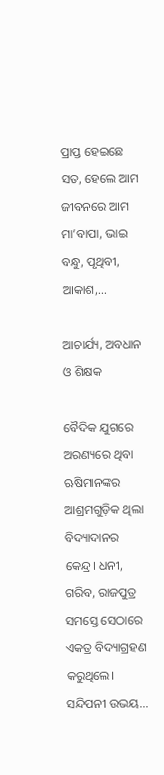ପ୍ରାପ୍ତ ହେଇଛେ ସତ, ହେଲେ ଆମ ଜୀବନରେ ଆମ ମା’ବାପା, ଭାଇ ବନ୍ଧୁ, ପୃଥିବୀ, ଆକାଶ,...

ଆଚାର୍ଯ୍ୟ, ଅବଧାନ ଓ ଶିକ୍ଷକ

ବୈଦିକ ଯୁଗରେ ଅରଣ୍ୟରେ ଥିବା ଋଷିମାନଙ୍କର ଆଶ୍ରମଗୁଡ଼ିକ ଥିଲା ବିଦ୍ୟାଦାନର କେନ୍ଦ୍ର। ଧନୀ, ଗରିବ, ରାଜପୁତ୍ର ସମସ୍ତେ ସେଠାରେ ଏକତ୍ର ବିଦ୍ୟାଗ୍ରହଣ କରୁଥିଲେ। ସନ୍ଦିପନୀ ଉଭୟ...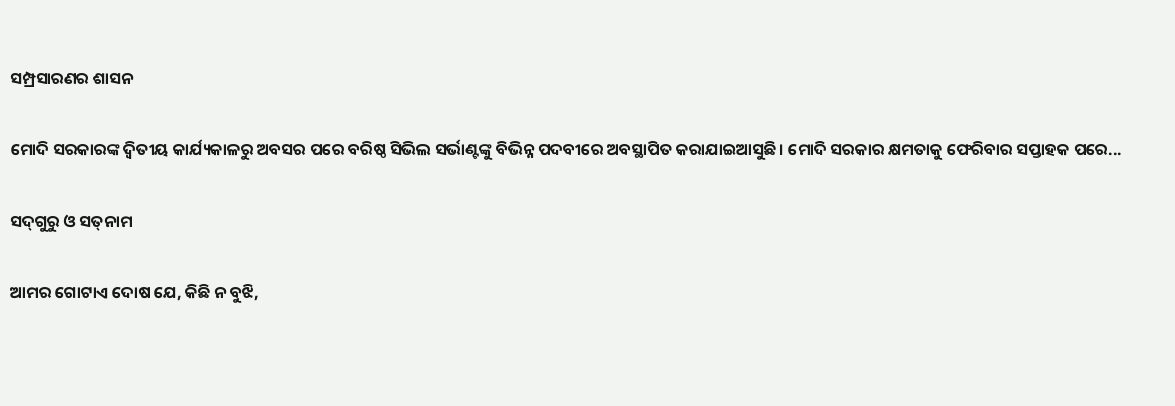ସମ୍ପ୍ରସାରଣର ଶାସନ

ମୋଦି ସରକାରଙ୍କ ଦ୍ୱିତୀୟ କାର୍ଯ୍ୟକାଳରୁ ଅବସର ପରେ ବରିଷ୍ଠ ସିଭିଲ ସର୍ଭାଣ୍ଟଙ୍କୁ ବିଭିନ୍ନ ପଦବୀରେ ଅବସ୍ଥାପିତ କରାଯାଇଆସୁଛି। ମୋଦି ସରକାର କ୍ଷମତାକୁ ଫେରିବାର ସପ୍ତାହକ ପରେ...

ସଦ୍‌ଗୁରୁ ଓ ସତ୍‌ନାମ

ଆମର ଗୋଟାଏ ଦୋଷ ଯେ, କିଛି ନ ବୁଝି,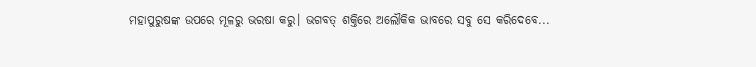ମହାପୁରୁଷଙ୍କ ଉପରେ ମୂଳରୁ ଭରଷା କରୁ। ଭଗବତ୍‌ ଶକ୍ତିରେ ଅଲୌକିକ ଭାବରେ ସବୁ ସେ କରିଦେବେ...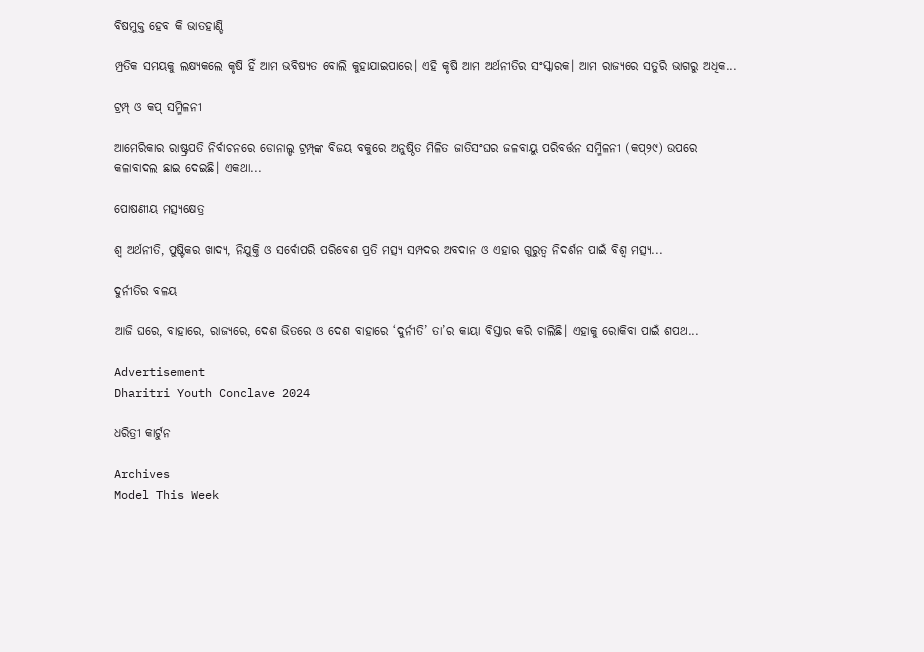ବିଷମୁକ୍ତ ହେବ କି ଭାତହାଣ୍ଡି

ମ୍ପ୍ରତିକ ସମୟକୁ ଲକ୍ଷ୍ୟକଲେ କୃଷି ହିଁ ଆମ ଭବିଷ୍ୟତ ବୋଲି କୁହାଯାଇପାରେ। ଏହି କୃଷି ଆମ ଅର୍ଥନୀତିର ସଂସ୍କାରକ। ଆମ ରାଜ୍ୟରେ ସତୁରି ଭାଗରୁ ଅଧିକ...

ଟ୍ରମ୍ପ୍‌ ଓ କପ୍‌ ସମ୍ମିଳନୀ

ଆମେରିକାର ରାଷ୍ଟ୍ରପତି ନିର୍ବାଚନରେ ଡୋନାଲ୍ଡ ଟ୍ରମ୍ପ୍‌ଙ୍କ ବିଜୟ ବକୁରେ ଅନୁଷ୍ଠିତ ମିଳିତ ଜାତିସଂଘର ଜଳବାୟୁ ପରିବର୍ତ୍ତନ ସମ୍ମିଳନୀ (କପ୍‌୨୯) ଉପରେ କଳାବାଦଲ ଛାଇ ଦେଇଛି। ଏକଥା...

ପୋଷଣୀୟ ମତ୍ସ୍ୟକ୍ଷେତ୍ର

ଶ୍ୱ ଅର୍ଥନୀତି, ପୁଷ୍ଟିକର ଖାଦ୍ୟ, ନିଯୁକ୍ତି ଓ ସର୍ବୋପରି ପରିବେଶ ପ୍ରତି ମତ୍ସ୍ୟ ସମ୍ପଦର ଅବଦାନ ଓ ଏହାର ଗୁରୁତ୍ୱ ନିଦର୍ଶନ ପାଇଁ ବିଶ୍ୱ ମତ୍ସ୍ୟ...

ଦୁର୍ନୀତିର ବଳୟ

ଆଜି ଘରେ, ବାହାରେ, ରାଜ୍ୟରେ, ଦେଶ ଭିତରେ ଓ ଦେଶ ବାହାରେ ‘ଦୁର୍ନୀତି’ ତା’ର କାୟା ବିସ୍ତାର କରି ଚାଲିଛି। ଏହାକୁ ରୋକିବା ପାଇଁ ଶପଥ...

Advertisement
Dharitri Youth Conclave 2024

ଧରିତ୍ରୀ କାର୍ଟୁନ

Archives
Model This Week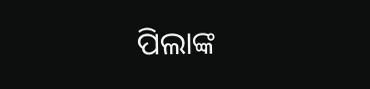ପିଲାଙ୍କ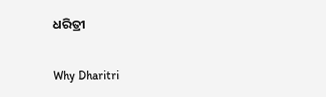ଧରିତ୍ରୀ

Why Dharitri